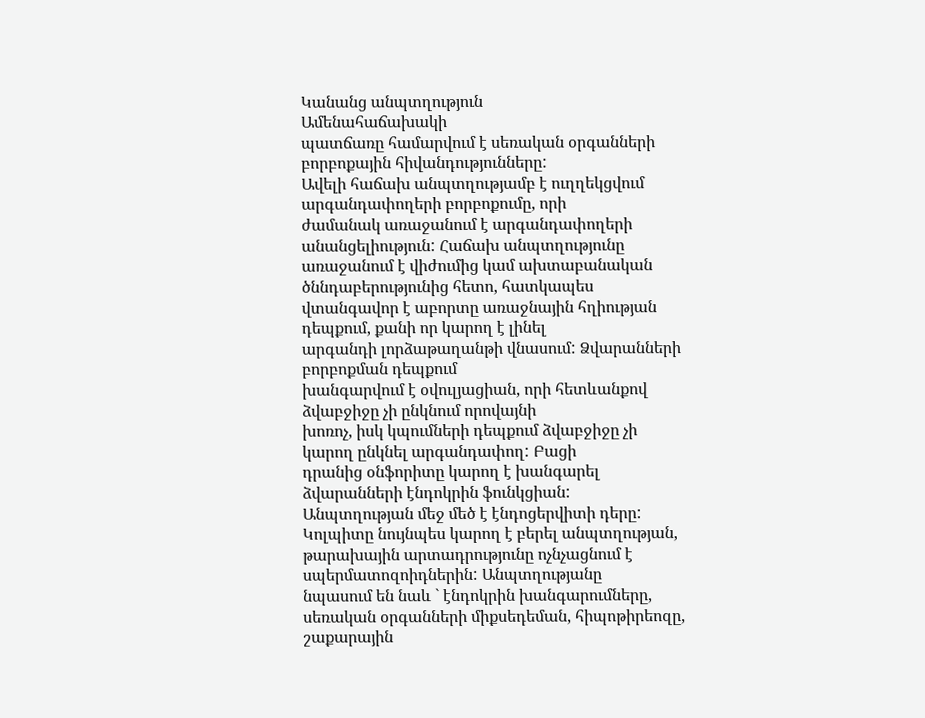Կանանց անպտղություն
Ամենահաճախակի
պատճառը համարվում է սեռական օրգանների բորբոքային հիվանդությունները:
Ավելի հաճախ անպտղությամբ է ուղղեկցվում արգանդափողերի բորբոքումը, որի
ժամանակ առաջանում է արգանդափողերի անանցելիություն: Հաճախ անպտղությունը
առաջանում է վիժումից կամ ախտաբանական ծննդաբերությունից հետո, հատկապես
վտանգավոր է աբորտը առաջնային հղիության դեպքում, քանի որ կարող է լինել
արգանդի լորձաթաղանթի վնասում: Ձվարանների բորբոքման դեպքում
խանգարվում է օվուլյացիան, որի հետևանքով ձվաբջիջը չի ընկնում որովայնի
խոռոչ, իսկ կպումների դեպքում ձվաբջիջը չի կարող ընկնել արգանդափող: Բացի
դրանից օնֆորիտը կարող է խանգարել ձվարանների էնդոկրին ֆունկցիան:
Անպտղության մեջ մեծ է էնդոցերվիտի դերը: Կոլպիտը նույնպես կարող է բերել անպտղության,
թարախային արտադրությունը ոչնչացնում է սպերմատոզոիդներին: Անպտղությանը
նպասում են նաև ` էնդոկրին խանգարումները, սեռական օրգանների միքսեդեման, հիպոթիրեոզը, շաքարային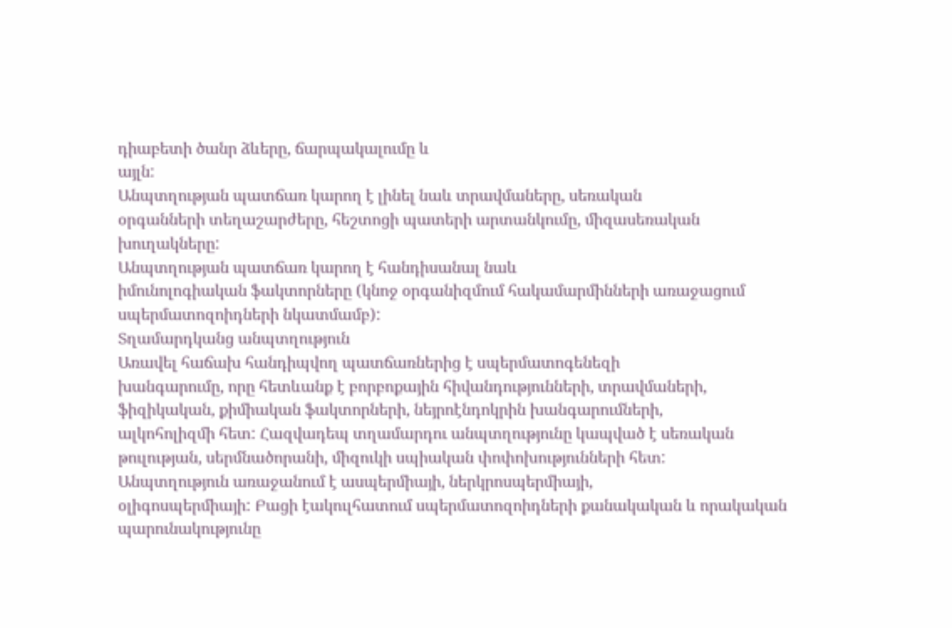դիաբետի ծանր ձևերը, ճարպակալումը և
այլն:
Անպտղության պատճառ կարող է լինել նաև տրավմաները, սեռական
օրգանների տեղաշարժերը, հեշտոցի պատերի արտանկումը, միզասեռական
խուղակները:
Անպտղության պատճառ կարող է հանդիսանալ նաև
իմունոլոգիական ֆակտորները (կնոջ օրգանիզմում հակամարմինների առաջացում
սպերմատոզոիդների նկատմամբ):
Տղամարդկանց անպտղություն
Առավել հաճախ հանդիպվող պատճառներից է սպերմատոգենեզի
խանգարումը, որը հետևանք է բորբոքային հիվանդությունների, տրավմաների,
ֆիզիկական, քիմիական ֆակտորների, նեյրոէնդոկրին խանգարումների,
ալկոհոլիզմի հետ: Հազվադեպ տղամարդու անպտղությունը կապված է սեռական
թուլության, սերմնածորանի, միզուկի սպիական փոփոխությունների հետ:
Անպտղություն առաջանում է ասպերմիայի, ներկրոսպերմիայի,
օլիգոսպերմիայի: Բացի էակուլհատում սպերմատոզոիդների քանակական և որակական
պարունակությունը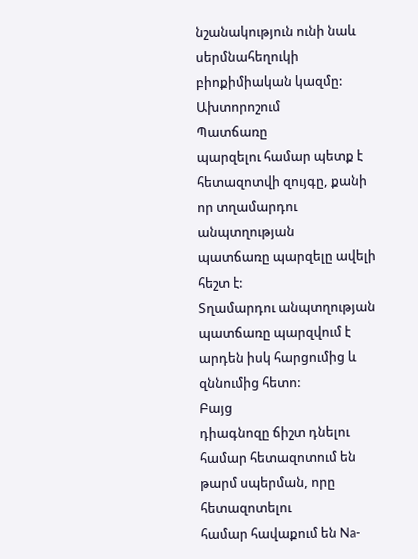նշանակություն ունի նաև սերմնահեղուկի բիոքիմիական կազմը:
Ախտորոշում
Պատճառը
պարզելու համար պետք է հետազոտվի զույգը, քանի որ տղամարդու անպտղության
պատճառը պարզելը ավելի հեշտ է:
Տղամարդու անպտղության պատճառը պարզվում է արդեն իսկ հարցումից և զննումից հետո:
Բայց
դիագնոզը ճիշտ դնելու համար հետազոտում են թարմ սպերման, որը հետազոտելու
համար հավաքում են Na-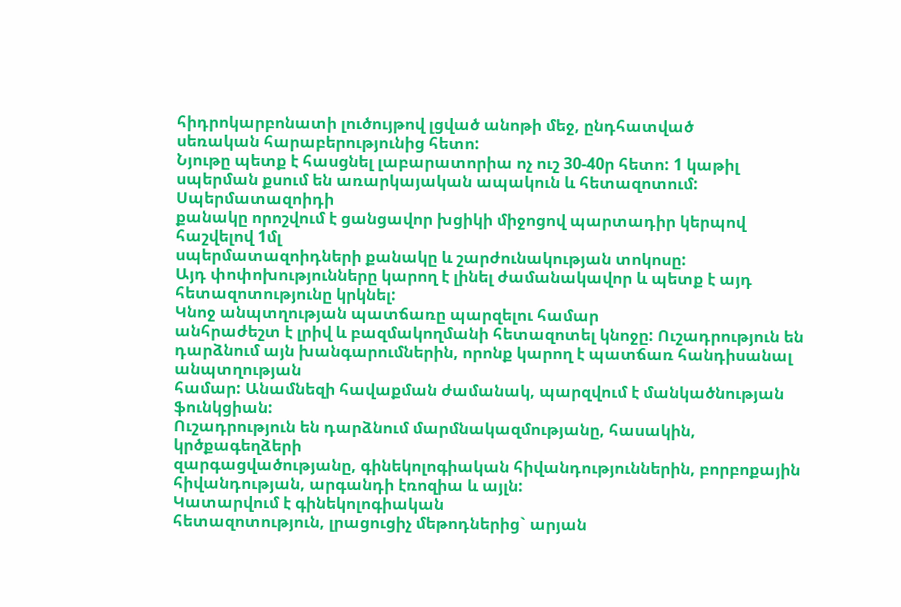հիդրոկարբոնատի լուծույթով լցված անոթի մեջ, ընդհատված
սեռական հարաբերությունից հետո:
Նյութը պետք է հասցնել լաբարատորիա ոչ ուշ 30-40ր հետո: 1 կաթիլ սպերման քսում են առարկայական ապակուն և հետազոտում:
Սպերմատազոիդի
քանակը որոշվում է ցանցավոր խցիկի միջոցով պարտադիր կերպով հաշվելով 1մլ
սպերմատազոիդների քանակը և շարժունակության տոկոսը:
Այդ փոփոխությունները կարող է լինել ժամանակավոր և պետք է այդ հետազոտությունը կրկնել:
Կնոջ անպտղության պատճառը պարզելու համար
անհրաժեշտ է լրիվ և բազմակողմանի հետազոտել կնոջը: Ուշադրություն են
դարձնում այն խանգարումներին, որոնք կարող է պատճառ հանդիսանալ անպտղության
համար: Անամնեզի հավաքման ժամանակ, պարզվում է մանկածնության ֆունկցիան:
Ուշադրություն են դարձնում մարմնակազմությանը, հասակին, կրծքագեղձերի
զարգացվածությանը, գինեկոլոգիական հիվանդություններին, բորբոքային
հիվանդության, արգանդի էռոզիա և այլն:
Կատարվում է գինեկոլոգիական
հետազոտություն, լրացուցիչ մեթոդներից` արյան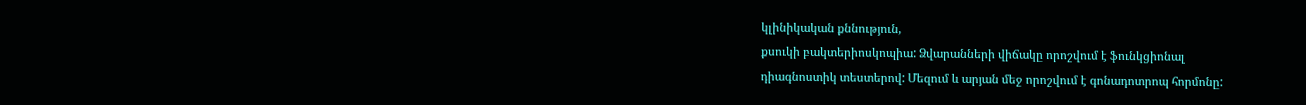կլինիկական քննություն,
քսուկի բակտերիոսկոպիա: Ձվարանների վիճակը որոշվում է ֆունկցիոնալ
դիագնոստիկ տեստերով: Մեզում և արյան մեջ որոշվում է գոնադոտրոպ հորմոնը: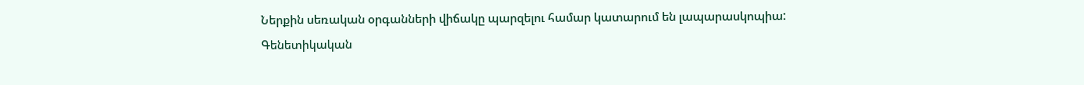Ներքին սեռական օրգանների վիճակը պարզելու համար կատարում են լապարասկոպիա:
Գենետիկական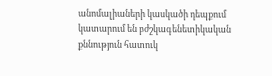անոմալիաների կասկածի դեպքում կատարում են բժշկագենետիկական քննություն հատուկ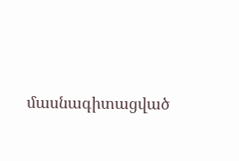մասնագիտացված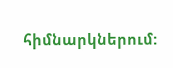հիմնարկներում: